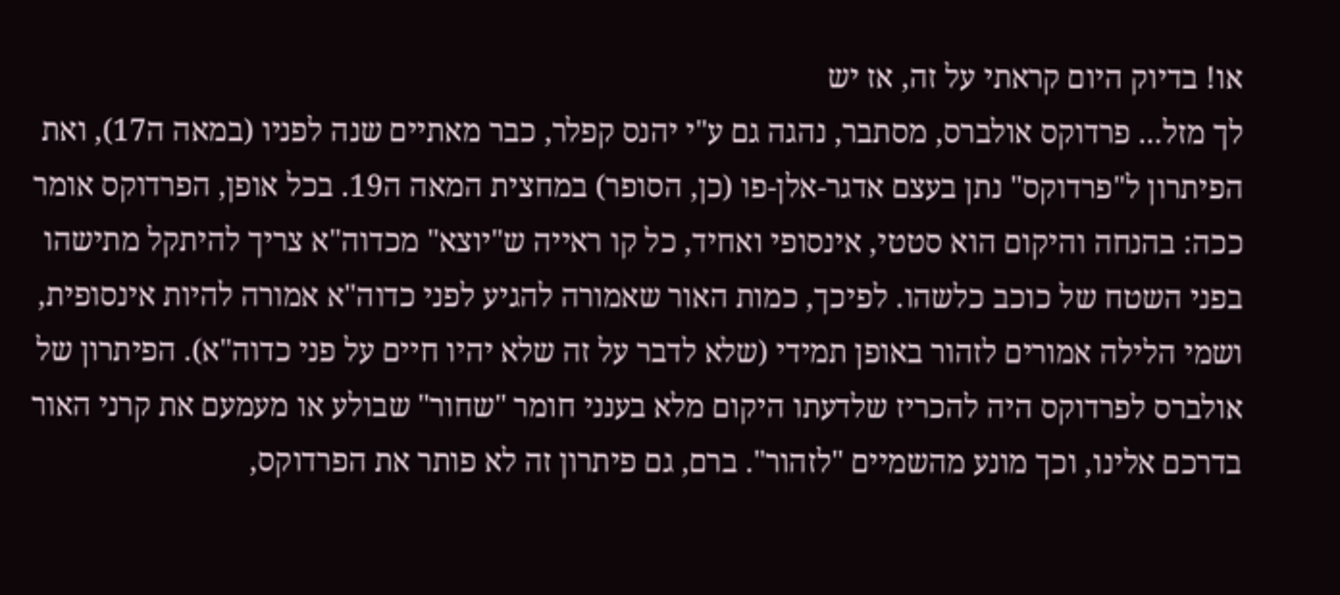או! בדיוק היום קראתי על זה, אז יש
לך מזל... פרדוקס אולברס, מסתבר, נהגה גם ע"י יהנס קפלר, כבר מאתיים שנה לפניו (במאה ה17), ואת הפיתרון ל"פרדוקס" נתן בעצם אדגר-אלן-פו (כן, הסופר) במחצית המאה ה19. בכל אופן, הפרדוקס אומר ככה: בהנחה והיקום הוא סטטי, אינסופי ואחיד, כל קו ראייה ש"יוצא" מכדוה"א צריך להיתקל מתישהו בפני השטח של כוכב כלשהו. לפיכך, כמות האור שאמורה להגיע לפני כדוה"א אמורה להיות אינסופית, ושמי הלילה אמורים לזהור באופן תמידי (שלא לדבר על זה שלא יהיו חיים על פני כדוה"א). הפיתרון של אולברס לפרדוקס היה להכריז שלדעתו היקום מלא בענני חומר "שחור" שבולע או מעמעם את קרני האור בדרכם אלינו, וכך מונע מהשמיים "לזהור". ברם, גם פיתרון זה לא פותר את הפרדוקס,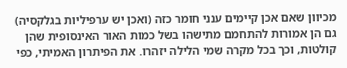מכיוון שאם אכן קיימים ענני חומר כזה (ואכן יש ערפיליות בגלקסיה) גם הן אמורות להתחמם מתישהו בשל כמות האור האינסופית שהן קולטות, וכך בכל מקרה שמי הלילה יזהרו. את הפיתרון האמיתי, כפי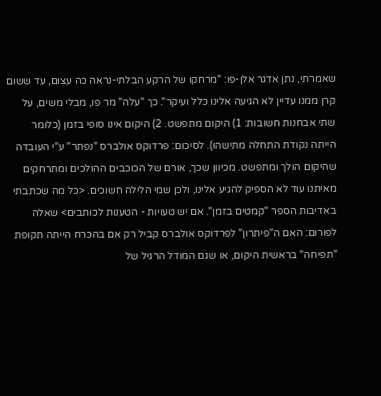שאמרתי, נתן אדגר אלן-פו: "מרחקו של הרקע הבלתי-נראה כה עצום, עד ששום קרן ממנו עדיין לא הגיעה אלינו כלל ועיקר". כך "עלה" מר פו, מבלי משים, על שתי אבחנות חשובות: 1) היקום מתפשט. 2) היקום אינו סופי בזמן (כלומר הייתה נקודת התחלה מתישהו). לסיכום: פרדוקס אולברס "נפתר" ע"י העובדה שהיקום הולך ומתפשט. מכיוון שכך, אורם של הכוכבים ההולכים ומתרחקים מאיתנו עוד לא הספיק להגיע אלינו, ולכן שמי הלילה חשוכים. <כל מה שכתבתי באדיבות הספר "קמטים בזמן". אם יש טעויות - הטענות לכותבים> שאלה לפורום: האם ה"פיתרון" לפרדוקס אולברס קביל רק אם בהכרח הייתה תקופת "תפיחה" בראשית היקום, או שגם המודל הרגיל של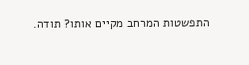התפשטות המרחב מקיים אותו? תודה.